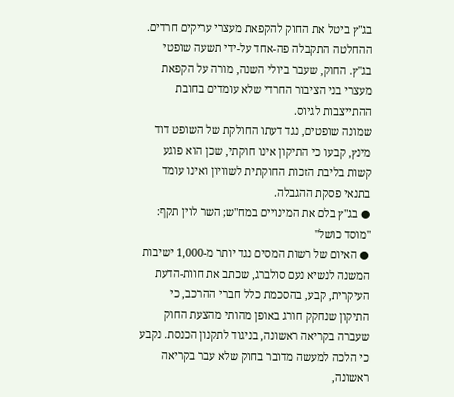בג"ץ ביטל את החוק להקפאת מעצרי עריקים חרדים. ההחלטה התקבלה פה-אחד על-ידי תשעה שופטי בג"ץ. החוק, שעבר ביולי השנה, מורה על הקפאת מעצרי בני הציבור החרדי שלא עומדים בחובת ההתייצבות לגיוס.
שמונה שופטים, נגד דעתו החולקת של השופט דוד מינץ, קבעו כי התיקון אינו חוקתי, שכן הוא פוגע קשות בליבת הזכות החוקתית לשוויון ואינו עומד בתנאי פסקת ההגבלה.
● בג"ץ בלם את המינויים במח"ש; השר לוין תקף: "מוסד כושל"
● האיום של רשות המסים נגד יותר מ-1,000 ישיבות
המשנה לנשיא נעם סולברג, שכתב את חוות-הדעת העיקרית, קבע, בהסכמת כלל חברי ההרכב, כי התיקון שנחקק חורג באופן מהותי מהצעת החוק שעברה בקריאה ראשונה, בניגוד לתקנון הכנסת. נקבע כי הלכה למעשה מדובר בחוק שלא עבר בקריאה ראשונה,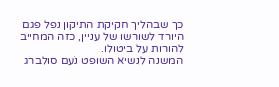כך שבהליך חקיקת התיקון נפל פגם היורד לשורשו של עניין, כזה המחייב להורות על ביטולו.
המשנה לנשיא השופט נֹעם סולברג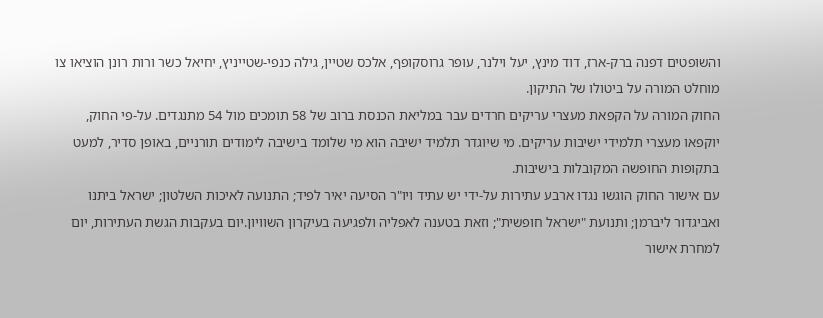והשופטים דפנה ברק-ארז, דוד מינץ, יעל וילנר, עופר גרוסקופף, אלכס שטיין, גילה כנפי-שטייניץ, יחיאל כשר ורות רונן הוציאו צו מוחלט המורה על ביטולו של התיקון.
החוק המורה על הקפאת מעצרי עריקים חרדים עבר במליאת הכנסת ברוב של 58 תומכים מול 54 מתנגדים. על-פי החוק, יוקפאו מעצרי תלמידי ישיבות עריקים. מי שיוגדר תלמיד ישיבה הוא מי שלומד בישיבה לימודים תורניים, באופן סדיר, למעט בתקופות החופשה המקובלות בישיבות.
עם אישור החוק הוגשו נגדו ארבע עתירות על-ידי יש עתיד ויו"ר הסיעה יאיר לפיד; התנועה לאיכות השלטון; ישראל ביתנו ואביגדור ליברמן; ותנועת "ישראל חופשית"; וזאת בטענה לאפליה ולפגיעה בעיקרון השוויון.יום בעקבות הגשת העתירות, יום למחרת אישור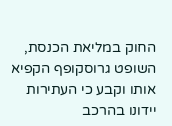החוק במליאת הכנסת, השופט גרוסקופף הקפיא אותו וקבע כי העתירות יידונו בהרכב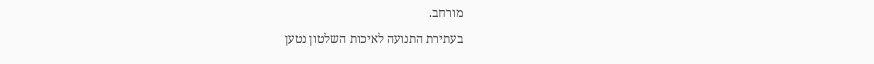מורחב.
בעתירת התנועה לאיכות השלטון נטען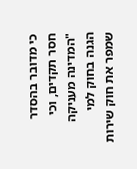כי מדובר בהסדר חסר תקדים, וכי "המדינה מעניקה הגנה בחוק למי שמפר את חוק שירות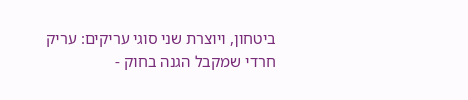ביטחון, ויוצרת שני סוגי עריקים: עריק חרדי שמקבל הגנה בחוק -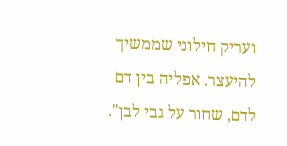ועריק חילוני שממשיך להיעצר. אפליה בין דם לדם, שחור על גבי לבן".